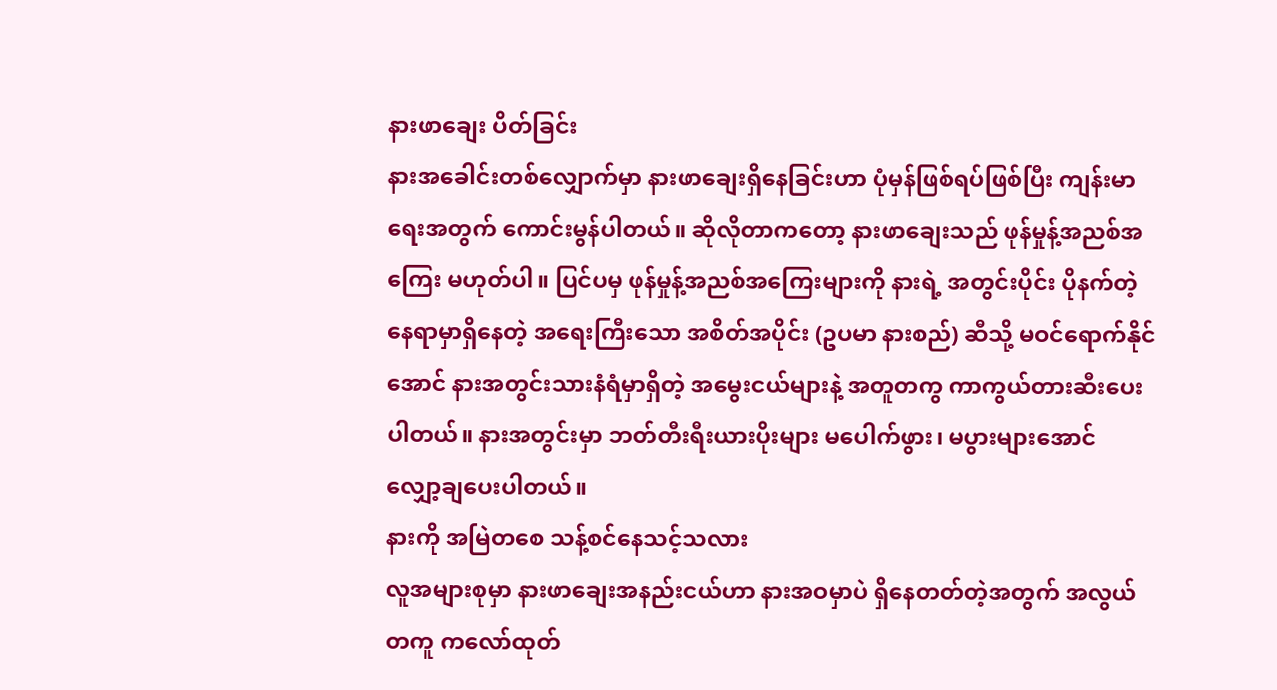နားဖာချေး ပိတ်ခြင်း
နားအခေါင်းတစ်လျှောက်မှာ နားဖာချေးရှိနေခြင်းဟာ ပုံမှန်ဖြစ်ရပ်ဖြစ်ပြီး ကျန်းမာရေးအတွက် ကောင်းမွန်ပါတယ်။ ဆိုလိုတာကတော့ နားဖာချေးသည် ဖုန်မှုန့်အညစ်အကြေး မဟုတ်ပါ။ ပြင်ပမှ ဖုန်မှုန့်အညစ်အကြေးများကို နားရဲ့ အတွင်းပိုင်း ပိုနက်တဲ့နေရာမှာရှိနေတဲ့ အရေးကြီးသော အစိတ်အပိုင်း (ဥပမာ နားစည်) ဆီသို့ မဝင်ရောက်နိုင်အောင် နားအတွင်းသားနံရံမှာရှိတဲ့ အမွေးငယ်များနဲ့ အတူတကွ ကာကွယ်တားဆီးပေးပါတယ်။ နားအတွင်းမှာ ဘတ်တီးရီးယားပိုးများ မပေါက်ဖွား၊ မပွားများအောင် လျှော့ချပေးပါတယ်။
နားကို အမြဲတစေ သန့်စင်နေသင့်သလား
လူအများစုမှာ နားဖာချေးအနည်းငယ်ဟာ နားအဝမှာပဲ ရှိနေတတ်တဲ့အတွက် အလွယ်တကူ ကလော်ထုတ်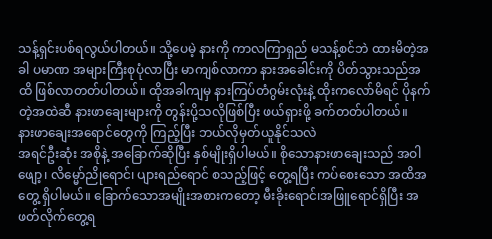သန့်ရှင်းပစ်ရလွယ်ပါတယ်။ သို့ပေမဲ့ နားကို ကာလကြာရှည် မသန့်စင်ဘဲ ထားမိတဲ့အခါ ပမာဏ အများကြီးစုပုံလာပြီး မာကျစ်လာကာ နားအခေါင်းကို ပိတ်သွားသည်အထိ ဖြစ်လာတတ်ပါတယ်။ ထိုအခါကျမှ နားကြပ်တံဂွမ်းလုံးနဲ့ ထိုးကလော်မိရင် ပိုနက်တဲ့အထဲဆီ နားဖာချေးများကို တွန်းပို့သလိုဖြစ်ပြီး ဖယ်ရှားဖို့ ခက်တတ်ပါတယ်။
နားဖာချေးအရောင်တွေကို ကြည့်ပြီး ဘယ်လိုမှတ်ယူနိုင်သလဲ
အရင်ဦးဆုံး အစိုနဲ့ အခြောက်ဆိုပြီး နှစ်မျိုးရှိပါမယ်။ စိုသောနားဖာချေးသည် အဝါဖျော့၊ လိမ္မော်ညိုရောင်၊ ပျားရည်ရောင် စသည့်ဖြင့် တွေ့ရပြီး ကပ်စေးသော အထိအတွေ့ ရှိပါမယ်။ ခြောက်သောအမျိုးအစားကတော့ မီးခိုးရောင်၊အဖြူရောင်ရှိပြီး အဖတ်လိုက်တွေ့ရ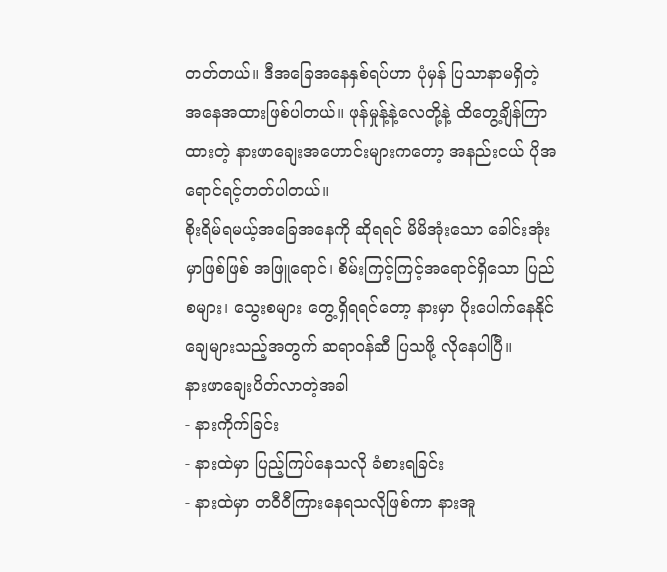တတ်တယ်။ ဒီအခြေအနေနှစ်ရပ်ဟာ ပုံမှန် ပြသာနာမရှိတဲ့ အနေအထားဖြစ်ပါတယ်။ ဖုန်မှုန့်နဲ့လေတို့နဲ့ ထိတွေ့ချိန်ကြာထားတဲ့ နားဖာချေးအဟောင်းများကတော့ အနည်းငယ် ပိုအရောင်ရင့်တတ်ပါတယ်။
စိုးရိမ်ရမယ့်အခြေအနေကို ဆိုရရင် မိမိအုံးသော ခေါင်းအုံးမှာဖြစ်ဖြစ် အဖြူရောင်၊ စိမ်းကြင့်ကြင့်အရောင်ရှိသော ပြည်စများ၊ သွေးစများ တွေ့ရှိရရင်တော့ နားမှာ ပိုးပေါက်နေနိုင်ချေများသည့်အတွက် ဆရာဝန်ဆီ ပြသဖို့ လိုနေပါပြီ။
နားဖာချေးပိတ်လာတဲ့အခါ
- နားကိုက်ခြင်း
- နားထဲမှာ ပြည့်ကြပ်နေသလို ခံစားရခြင်း
- နားထဲမှာ တဝီဝီကြားနေရသလိုဖြစ်ကာ နားအူ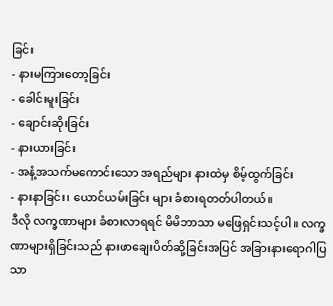ခြင်း
- နားမကြားတော့ခြင်း
- ခေါင်းမူးခြင်း
- ချောင်းဆိုးခြင်း
- နားယားခြင်း
- အနံ့အသက်မကောင်းသော အရည်များ နားထဲမှ စိမ့်ထွက်ခြင်း
- နားနာခြင်း၊ ယောင်ယမ်းခြင်း များ ခံစားရတတ်ပါတယ်။
ဒီလို လက္ခဏာများ ခံစားလာရရင် မိမိဘာသာ မဖြေရှင်းသင့်ပါ။ လက္ခဏာများရှိခြင်းသည် နားဖာချေးပိတ်ဆို့ခြင်းအပြင် အခြားနားရောဂါပြသာ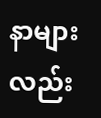နာများလည်း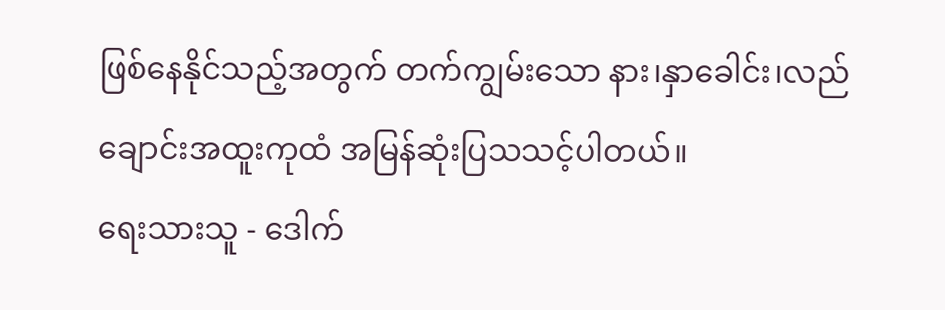ဖြစ်နေနိုင်သည့်အတွက် တက်ကျွမ်းသော နား၊နှာခေါင်း၊လည်ချောင်းအထူးကုထံ အမြန်ဆုံးပြသသင့်ပါတယ်။
ရေးသားသူ - ဒေါက်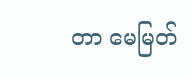တာ မေမြတ်